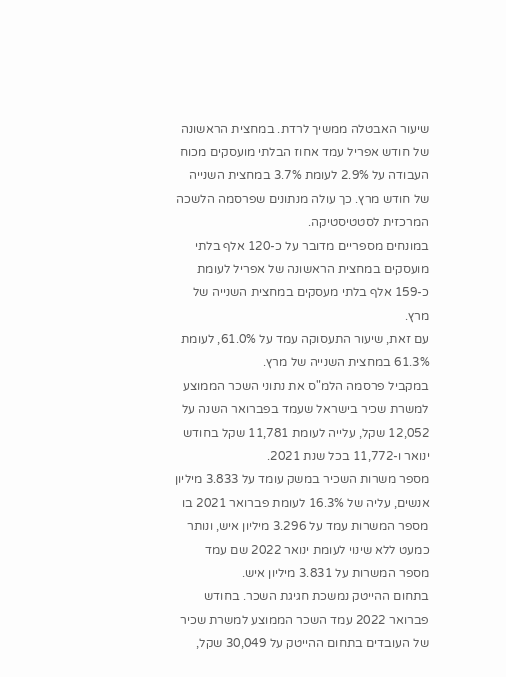שיעור האבטלה ממשיך לרדת. במחצית הראשונה של חודש אפריל עמד אחוז הבלתי מועסקים מכוח העבודה על 2.9% לעומת 3.7% במחצית השנייה של חודש מרץ. כך עולה מנתונים שפרסמה הלשכה המרכזית לסטטיסטיקה.
במונחים מספריים מדובר על כ-120 אלף בלתי מועסקים במחצית הראשונה של אפריל לעומת כ-159 אלף בלתי מעסקים במחצית השנייה של מרץ.
עם זאת, שיעור התעסוקה עמד על 61.0%, לעומת 61.3% במחצית השנייה של מרץ.
במקביל פרסמה הלמ"ס את נתוני השכר הממוצע למשרת שכיר בישראל שעמד בפברואר השנה על 12,052 שקל, עלייה לעומת 11,781 שקל בחודש ינואר ו-11,772 בכל שנת 2021.
מספר משרות השכיר במשק עומד על 3.833 מיליון אנשים, עליה של 16.3% לעומת פברואר 2021 בו מספר המשרות עמד על 3.296 מיליון איש, ונותר כמעט ללא שינוי לעומת ינואר 2022 שם עמד מספר המשרות על 3.831 מיליון איש.
בתחום ההייטק נמשכת חגיגת השכר. בחודש פברואר 2022 עמד השכר הממוצע למשרת שכיר של העובדים בתחום ההייטק על 30,049 שקל,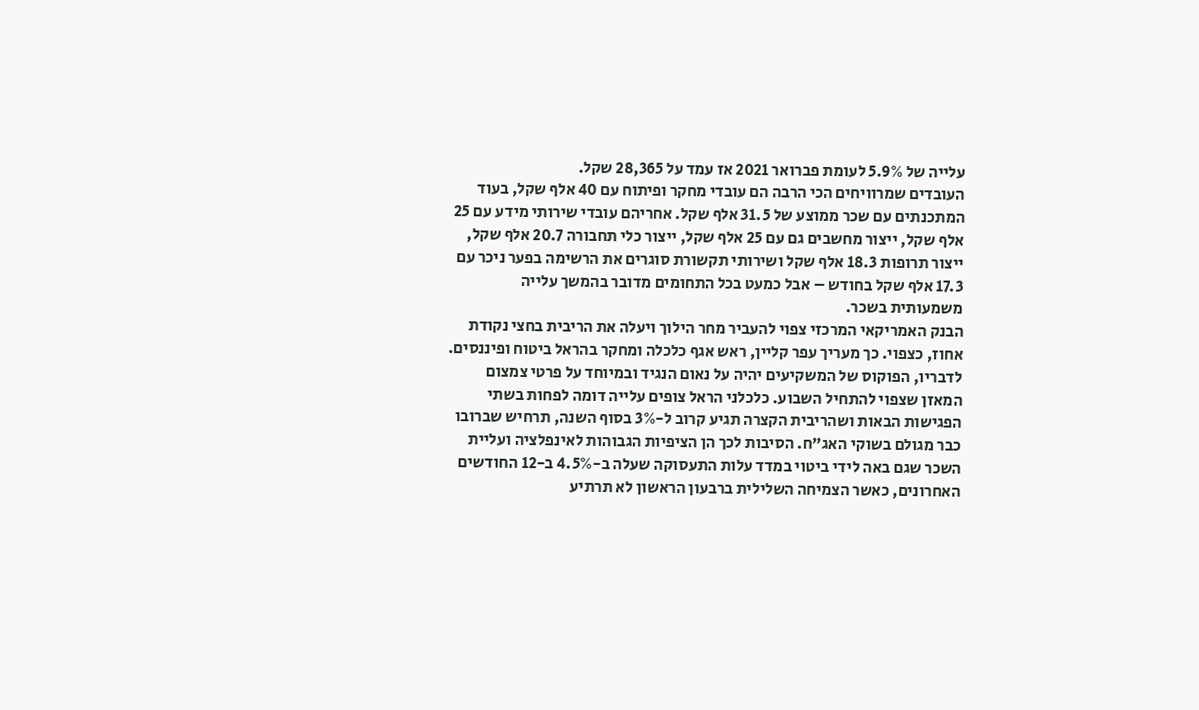עלייה של 5.9% לעומת פברואר 2021 אז עמד על 28,365 שקל.
העובדים שמרוויחים הכי הרבה הם עובדי מחקר ופיתוח עם 40 אלף שקל, בעוד המתכנתים עם שכר ממוצע של 31.5 אלף שקל. אחריהם עובדי שירותי מידע עם 25 אלף שקל, ייצור מחשבים גם עם 25 אלף שקל, ייצור כלי תחבורה 20.7 אלף שקל, ייצור תרופות 18.3 אלף שקל ושירותי תקשורת סוגרים את הרשימה בפער ניכר עם 17.3 אלף שקל בחודש – אבל כמעט בכל התחומים מדובר בהמשך עלייה משמעותית בשכר.
הבנק האמריקאי המרכזי צפוי להעביר מחר הילוך ויעלה את הריבית בחצי נקודת אחוז, כצפוי. כך מעריך עפר קליין, ראש אגף כלכלה ומחקר בהראל ביטוח ופיננסים. לדבריו, הפוקוס של המשקיעים יהיה על נאום הנגיד ובמיוחד על פרטי צמצום המאזן שצפוי להתחיל השבוע. כלכלני הראל צופים עלייה דומה לפחות בשתי הפגישות הבאות ושהריבית הקצרה תגיע קרוב ל-3% בסוף השנה, תרחיש שברובו כבר מגולם בשוקי האג"ח. הסיבות לכך הן הציפיות הגבוהות לאינפלציה ועליית השכר שגם באה לידי ביטוי במדד עלות התעסוקה שעלה ב-4.5% ב-12 החודשים האחרונים, כאשר הצמיחה השלילית ברבעון הראשון לא תרתיע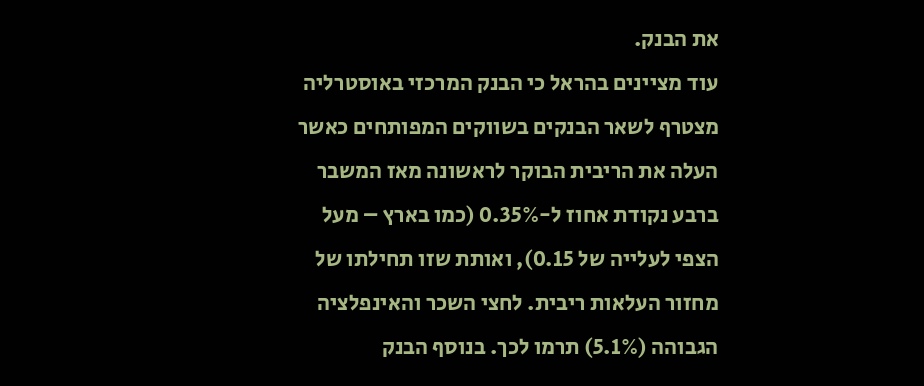את הבנק.
עוד מציינים בהראל כי הבנק המרכזי באוסטרליה מצטרף לשאר הבנקים בשווקים המפותחים כאשר העלה את הריבית הבוקר לראשונה מאז המשבר ברבע נקודת אחוז ל-0.35% (כמו בארץ – מעל הצפי לעלייה של 0.15), ואותת שזו תחילתו של מחזור העלאות ריבית. לחצי השכר והאינפלציה הגבוהה (5.1%) תרמו לכך. בנוסף הבנק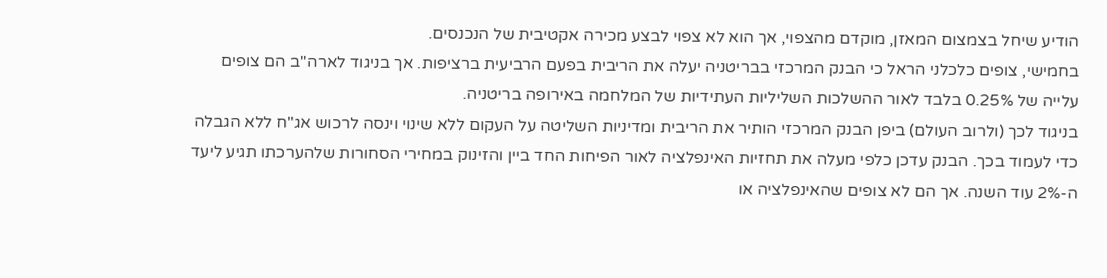הודיע שיחל בצמצום המאזן, מוקדם מהצפוי, אך הוא לא צפוי לבצע מכירה אקטיבית של הנכנסים.
בחמישי, צופים כלכלני הראל כי הבנק המרכזי בבריטניה יעלה את הריבית בפעם הרביעית ברציפות. אך בניגוד לארה"ב הם צופים עלייה של 0.25% בלבד לאור ההשלכות השליליות העתידיות של המלחמה באירופה בריטניה.
בניגוד לכך (ולרוב העולם) ביפן הבנק המרכזי הותיר את הריבית ומדיניות השליטה על העקום ללא שינוי וינסה לרכוש אג"ח ללא הגבלה כדי לעמוד בכך. הבנק עדכן כלפי מעלה את תחזיות האינפלציה לאור הפיחות החד ביין והזינוק במחירי הסחורות שלהערכתו תגיע ליעד ה-2% עוד השנה. אך הם לא צופים שהאינפלציה או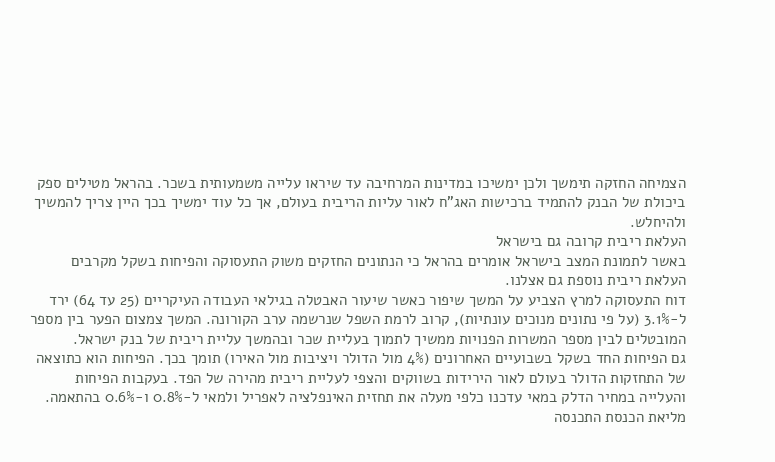הצמיחה החזקה תימשך ולכן ימשיכו במדינות המרחיבה עד שיראו עלייה משמעותית בשכר. בהראל מטילים ספק ביכולת של הבנק להתמיד ברכישות האג"ח לאור עליות הריבית בעולם, אך כל עוד ימשיך בכך היין צריך להמשיך ולהיחלש.
העלאת ריבית קרובה גם בישראל
באשר לתמונת המצב בישראל אומרים בהראל כי הנתונים החזקים משוק התעסוקה והפיחות בשקל מקרבים העלאת ריבית נוספת גם אצלנו.
דוח התעסוקה למרץ הצביע על המשך שיפור כאשר שיעור האבטלה בגילאי העבודה העיקריים (25 עד 64) ירד ל‑3.1% (על פי נתונים מנוכים עונתיות), קרוב לרמת השפל שנרשמה ערב הקורונה. המשך צמצום הפער בין מספר המובטלים לבין מספר המשרות הפנויות ממשיך לתמוך בעליית שכר ובהמשך עליית ריבית של בנק ישראל.
גם הפיחות החד בשקל בשבועיים האחרונים (4% מול הדולר ויציבות מול האירו) תומך בכך. הפיחות הוא כתוצאה של התחזקות הדולר בעולם לאור הירידות בשווקים והצפי לעליית ריבית מהירה של הפד. בעקבות הפיחות והעלייה במחיר הדלק במאי עדכנו כלפי מעלה את תחזית האינפלציה לאפריל ולמאי ל-0.8% ו-0.6% בהתאמה.
מליאת הכנסת התכנסה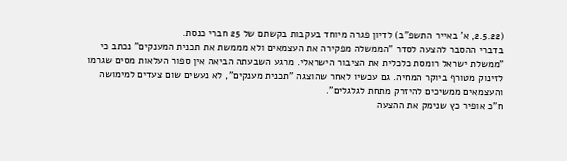(2.5.22, א' באייר התשפ"ב) לדיון פגרה מיוחד בעקבות בקשתם של 25 חברי כנסת.
בדברי ההסבר להצעה לסדר "הממשלה מפקירה את העצמאים ולא מממשת את תכנית המענקים" נכתב כי "ממשלת ישראל רומסת כלכלית את הציבור הישראלי. מרגע השבעתה הביאה אין ספור העלאות מסים שגרמו לזינוק מטורף ביוקר המחיה. גם עכשיו לאחר שהוצגה "תכנית מענקים", לא נעשים שום צעדים למימושה והעצמאים ממשיכים להיזרק מתחת לגלגלים".
ח"כ אופיר כץ שנימק את ההצעה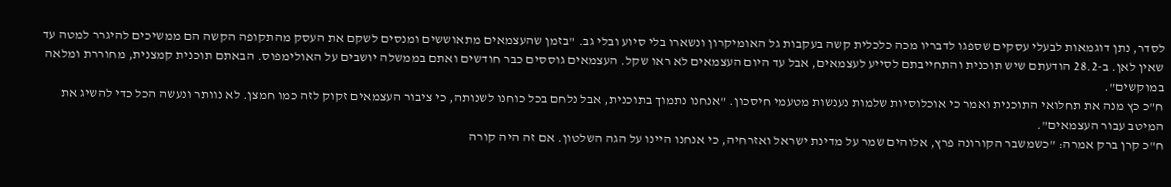לסדר, נתן דוגמאות לבעלי עסקים שספגו לדבריו מכה כלכלית קשה בעקבות גל האומיקרון ונשארו בלי סיוע ובלי גב. "בזמן שהעצמאים מתאוששים ומנסים לשקם את העסק מהתקופה הקשה הם ממשיכים להיגרר למטה עד שאין לאן. ב-28.2 הודעתם שיש תוכנית והתחייבתם לסייע לעצמאים, אבל עד היום העצמאים לא ראו שקל. העצמאים גוססים כבר חודשים ואתם בממשלה יושבים על האולימפוס. הבאתם תוכנית קמצנית, מחוררת ומלאה במוקשים".
ח"כ כץ מנה את תחלואי התוכנית ואמר כי אוכלוסיות שלמות נענשות מטעמי חיסכון. "אנחנו נתמוך בתוכנית, אבל נלחם בכל כוחנו לשנותה, כי ציבור העצמאים זקוק לזה כמו חמצן. לא נוותר ונעשה הכל כדי להשיג את המיטב עבור העצמאים".
ח"כ קרן ברק אמרה: "כשמשבר הקורונה פרץ, אלוהים שמר על מדינת ישראל ואזרחיה, כי אנחנו היינו על הגה השלטון. אם זה היה קורה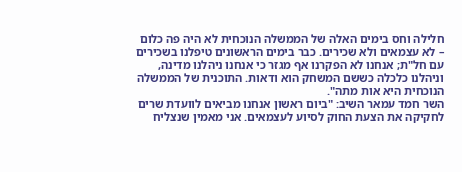חלילה וחס בימים האלה של הממשלה הנוכחית לא היה פה כלום – לא עצמאים ולא שכירים. כבר בימים הראשונים טיפלנו בשכירים עם חל"ת; אנחנו לא הפקרנו אף מגזר כי אנחנו ניהלנו מדינה, וניהלנו כלכלה כששם המשחק הוא ודאות. התוכנית של הממשלה הנוכחית היא אות מתה".
השר חמד עמאר השיב: "ביום ראשון אנחנו מביאים לוועדת שרים לחקיקה את הצעת החוק לסיוע לעצמאים. אני מאמין שנצליח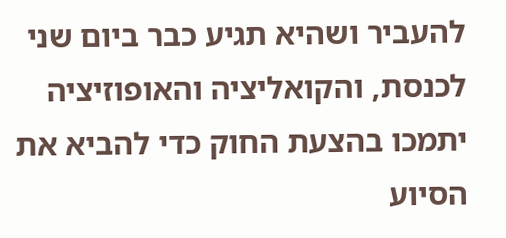להעביר ושהיא תגיע כבר ביום שני לכנסת, והקואליציה והאופוזיציה יתמכו בהצעת החוק כדי להביא את הסיוע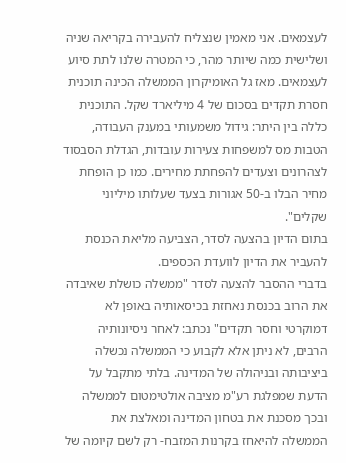לעצמאים. אני מאמין שנצליח להעבירה בקריאה שניה ושלישית כמה שיותר מהר, כי המטרה שלנו לתת סיוע לעצמאים. מאז גל האומיקרון הממשלה הכינה תוכנית חסרת תקדים בסכום של 4 מיליארד שקל. התוכנית כללה בין היתר: גידול משמעותי במענק העבודה, הטבות מס למשפחות צעירות עובדות, הגדלת הסבסוד לצהרונים וצעדים להפחתת מחירים. כמו כן הופחת מחיר הבלו ב-50 אגורות בצעד שעלותו מיליוני שקלים".
בתום הדיון בהצעה לסדר, הצביעה מליאת הכנסת להעביר את הדיון לוועדת הכספים.
בדברי ההסבר להצעה לסדר "ממשלה כושלת שאיבדה את הרוב בכנסת נאחזת בכיסאותיה באופן לא דמוקרטי וחסר תקדים" נכתב: לאחר ניסיונותיה הרבים, לא ניתן אלא לקבוע כי הממשלה נכשלה ביציבותה ובניהולה של המדינה. בלתי מתקבל על הדעת שמפלגת רע"מ מציבה אולטימטום לממשלה ובכך מסכנת את בטחון המדינה ומאלצת את הממשלה להיאחז בקרנות המזבח- רק לשם קיומה של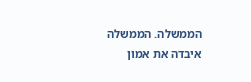הממשלה. הממשלה איבדה את אמון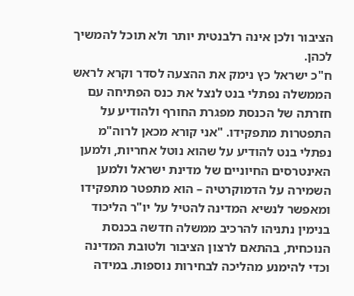הציבור ולכן אינה רלבנטית יותר ולא תוכל להמשיך לכהן.
ח"כ ישראל כץ נימק את ההצעה לסדר וקרא לראש הממשלה נפתלי בנט לנצל את כנס הפתיחה עם חזרתה של הכנסת מפגרת החורף ולהודיע על התפטרות מתפקידו. "אני קורא מכאן לרוה"מ נפתלי בנט להודיע על שהוא נוטל אחריות, ולמען האינטרסים החיוניים של מדינת ישראל ולמען השמירה על הדמוקרטיה – הוא מתפטר מתפקידו ומאפשר לנשיא המדינה להטיל על יו"ר הליכוד בנימין נתניהו להרכיב ממשלה חדשה בכנסת הנוכחית, בהתאם לרצון הציבור ולטובת המדינה וכדי להימנע מהליכה לבחירות נוספות. במידה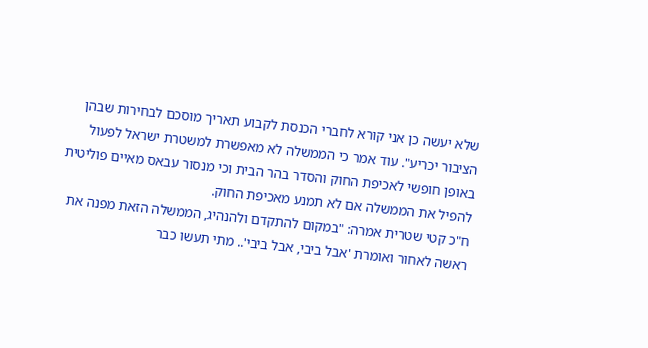שלא יעשה כן אני קורא לחברי הכנסת לקבוע תאריך מוסכם לבחירות שבהן הציבור יכריע". עוד אמר כי הממשלה לא מאפשרת למשטרת ישראל לפעול באופן חופשי לאכיפת החוק והסדר בהר הבית וכי מנסור עבאס מאיים פוליטית להפיל את הממשלה אם לא תמנע מאכיפת החוק.
ח"כ קטי שטרית אמרה: "במקום להתקדם ולהנהיג, הממשלה הזאת מפנה את ראשה לאחור ואומרת 'אבל ביבי, אבל ביבי'.. מתי תעשו כבר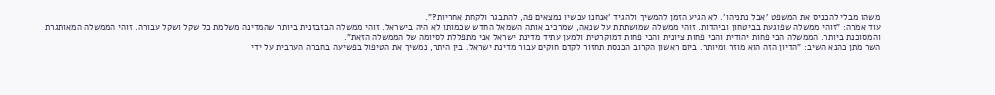משהו מבלי להכניס את המשפט 'אבל נתניהו'. לא הגיע הזמן להמשיך ולהגיד 'אנחנו עכשיו נמצאים פה, להתבגר ולקחת אחריות?".
עוד אמרה: "זוהי ממשלה שפוגעת בביטחון וביהדות. זוהי ממשלה שמושתתת על שנאה, שמרכיב אותה השמאל החדש שכמותו לא היה בישראל. זוהי ממשלה הבזבזנית ביותר שהמדינה משלמת כל שקל ושקל עבורה. זוהי הממשלה המאותגרת והמסוכנת ביותר. הממשלה הכי פחות יהודית והכי פחות ציונית והכי פחות דמוקרטית ולמען עתיד מדינת ישראל אני מתפללת לסיומה של הממשלה הזאת".
השר מתן כהנא השיב: "הדיון הזה הוא מוזר ומיותר. ביום ראשון הקרוב הכנסת תחזור לקדם חוקים עבור מדינת ישראל. בין היתר, נמשיך את הטיפול בפשיעה בחברה הערבית על ידי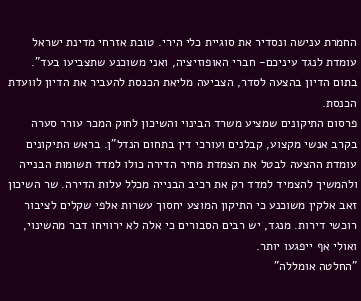החמרת ענישה ונסדיר את סוגיית כלי הירי. טובת אזרחי מדינת ישראל עומדת לנגד עיניכם- חברי האופוזיציה, ואני משוכנע שתצביעו בעד".
בתום הדיון בהצעה לסדר, הצביעה מליאת הכנסת להעביר את הדיון לוועדת הכנסת.
פרסום התיקונים שמציע משרד הבינוי והשיכון לחוק המכר עורר סערה בקרב אנשי מקצוע, קבלנים ועורכי דין בתחום הנדל"ן. בראש התיקונים עומדת ההצעה לבטל את הצמדת מחיר הדירה כולו למדד תשומות הבנייה ולהמשיך להצמיד למדד רק את רכיב הבנייה מכלל עלות הדירה. שר השיכון זאב אלקין משוכנע כי התיקון המוצע יחסוך עשרות אלפי שקלים לציבור רוכשי דירות. מנגד, יש רבים הסבורים כי אלה לא ירוויחו דבר מהשינוי, ואולי אף ייפגעו יותר.
"החלטה אומללה"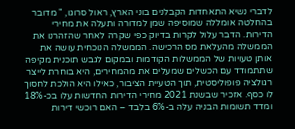לדברי נשיא התאחדות הקבלנים בוני הארץ, ראול סרוגו, " מדובר בהחלטה אומללה שמוסיפה שמן למדורה ותעלה את מחירי הדירות. הדבר עלול לקרות בדיוק כפי שקרה לאחר שהזהרנו את הממשלה מהעלאת מס הרכישה. הממשלה הנוכחית עושה את אותן טעויות של הממשלות הקודמות ובמקום לגבש תוכנית מקיפה שתתמודד עם הכשלים שמעלים את מהמחירים, היא בוחרת לייצר רגולציה פופוליסטית, תוך הטעיית הציבור, כאילו היא הולכת לחסוך לו כסף. אזכיר שבשנת 2021 מחירי הדירות החדשות עלו בכ-18% ומדד תשומות הבניה עלה ב-6% בלבד – האם רוכשי דירות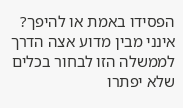הפסידו באמת או להיפך? אינני מבין מדוע אצה הדרך לממשלה הזו לבחור בכלים שלא יפתרו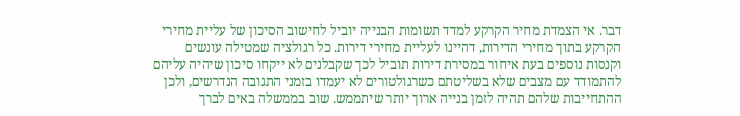דבר. אי הצמדת מחיר הקרקע למדד תשומות הבנייה יוביל לחישוב הסיכון של עליית מחירי הקרקע בתוך מחירי הדירות, דהיינו לעליית מחירי דירות. כל רגולציה שמטילה עונשים וקנסות נוספים בעת איחור במסירת דירות תוביל לכך שקבלנים לא ייקחו סיכון שיהיה עליהם להתמודד עם מצבים שלא בשליטתם כשרגולטורים לא יעמדו בזמני התגובה הנדרשים, ולכן ההתחייבות שלהם תהיה לזמן בנייה ארוך יותר שיתממש. שוב בממשלה באים לברך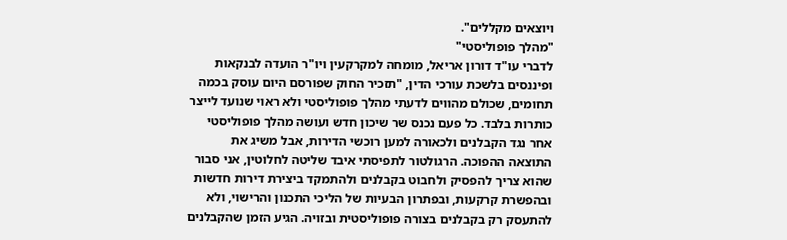ויוצאים מקללים".
"מהלך פופוליסטי"
לדברי עו"ד דורון אריאל, מומחה למקרקעין ויו"ר הועדה לבנקאות ופיננסים בלשכת עורכי הדין, "תזכיר החוק שפורסם היום עוסק בכמה תחומים, שכולם מהווים לדעתי מהלך פופוליסטי ולא ראוי שנועד לייצר כותרות בלבד. כל פעם נכנס שר שיכון חדש ועושה מהלך פופוליסטי אחר נגד הקבלנים ולכאורה למען רוכשי הדירות, אבל משיג את התוצאה ההפוכה. הרגולטור לתפיסתי איבד שליטה לחלוטין, אני סבור שהוא צריך להפסיק ולחבוט בקבלנים ולהתמקד ביצירת דירות חדשות ובהפשרת קרקעות, ובפתרון הבעיות של הליכי התכנון והרישוי, ולא להתעסק רק בקבלנים בצורה פופוליסטית ובזויה. הגיע הזמן שהקבלנים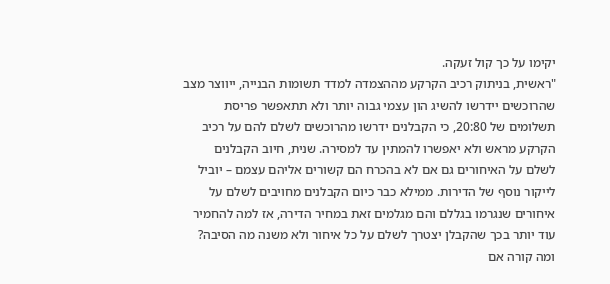יקימו על כך קול זעקה.
"ראשית, בניתוק רכיב הקרקע מההצמדה למדד תשומות הבנייה, ייווצר מצב שהרוכשים יידרשו להשיג הון עצמי גבוה יותר ולא תתאפשר פריסת תשלומים של 20:80, כי הקבלנים ידרשו מהרוכשים לשלם להם על רכיב הקרקע מראש ולא יאפשרו להמתין עד למסירה. שנית, חיוב הקבלנים לשלם על האיחורים גם אם לא בהכרח הם קשורים אליהם עצמם – יוביל לייקור נוסף של הדירות. ממילא כבר כיום הקבלנים מחויבים לשלם על איחורים שנגרמו בגללם והם מגלמים זאת במחיר הדירה, אז למה להחמיר עוד יותר בכך שהקבלן יצטרך לשלם על כל איחור ולא משנה מה הסיבה? ומה קורה אם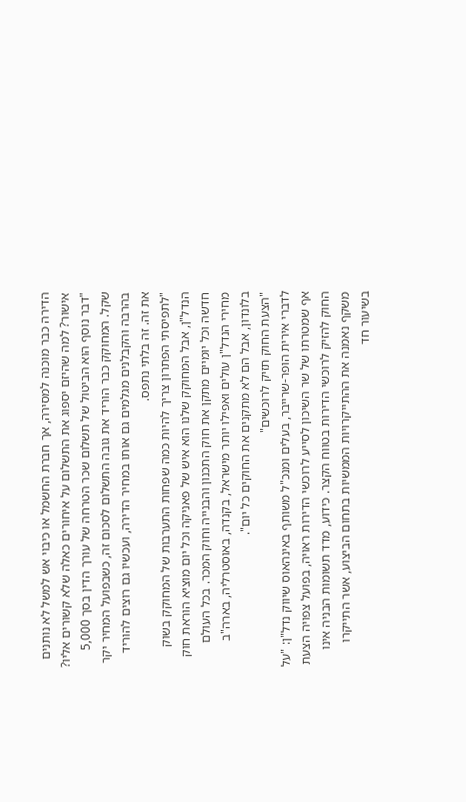הדירה כבר מוכנה למסירה, אך חברת החשמל או כיבוי אש למשל לא נותנים אישור? למה שהיזם יספוג את התשלום על איחורים כאלה שלא קשורים אליו?
"דבר נוסף הוא הביטול של תשלום שכר הטרחה של עורך הדין בסך 5,000 שקל. המחוקק כבר הוריד את גובה התשלום לסכום זה, כשבפועל המחיר יקר בהרבה והקבלנים מגלמים גם אותו במחיר הדירה, ועכשיו גם רוצים להוריד את זה. זה בלתי נתפס.
"לתפיסתי הפתרון צריך להיות כמה שפחות התערבות של המחוקק בשוק הנדל"ן, אבל המחוקק שלנו הוא איש של פאניקה וכל יום מוציא הוראת חוק חדשה וכל יומיים מתקן את חוק התכנון והבנייה וחוק המכר. בכל העולם מחירי הנדל"ן עולים ואפילו יותר מישראל, בקנדה, באוסטרליה, בארה"ב בלונדון, אבל הם לא מתקנים את החוקים כל יום".
"הצעת החוק תזיק לרוכשים"
לדברי אירית הופר-שרייבר, בעלים ומנכ"ל משותף באינהאוס שיווק נדל"ן: "על אף שמטרתו של שר השיכון לסייע לרוכשי הדירות ראויה, בפועל צפויה הצעת החוק להזיק לרוכשי הדירות בטווח הקצר. כידוע, מדד תשומות הבניה אינו משקף נאמנה את ההתייקרויות הממשיות בתחום הביצוע, אשר התייקרו בשיעור חד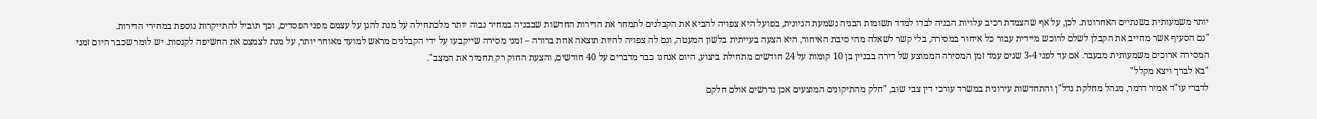יותר משמעותית בשנתיים האחרונות. לכן, על אף שהצמדת רכיב עלויות הבניה לבדו למדד תשומות הבניה נשמעת הגיונית, בפועל היא צפויה להביא את הקבלנים לתמחר את הדירות החדשות שבבניה במחיר גבוה יותר מלכתחילה על מנת להגן על עצמם מפני הפסדים, וכך תוביל להתייקרות נוספת במחירי הדירות.
"גם הסעיף אשר מחייב את הקבלן לשלם לרוכש מיידית עבור כל איחור במסירה, בלי קשר לשאלה מהי סיבת האיחור, היא הצעה בעייתית בלשון המעטה, וגם לה צפויה להיות תוצאה אחת ברורה – זמני מסירה שייקבעו על ידי הקבלנים מראש למועד מאוחר יותר, על מנת לצמצם את החשיפה לקנסות. יש לומר שכבר היום זמני המסירה ארוכים משמעותית מבעבר. אם עד לפני 3-4 שנים עמד זמן המסירה הממוצע של דירה בבניין בן 10 קומות על 24 חודשים מתחילת ביצוע, היום אנחנו כבר מדברים על 40 חודשים, והצעת החוק רק תחמיר את המצב".
"בא לברך ויצא מקלל"
לדברי עו"ד אמיר דרמר, מנהל מחלקת נדל"ן והתחדשות עירונית במשרד עורכי דין צבי שוב, "חלק מהתיקונים המוצעים אכן נדרשים אולם חלקם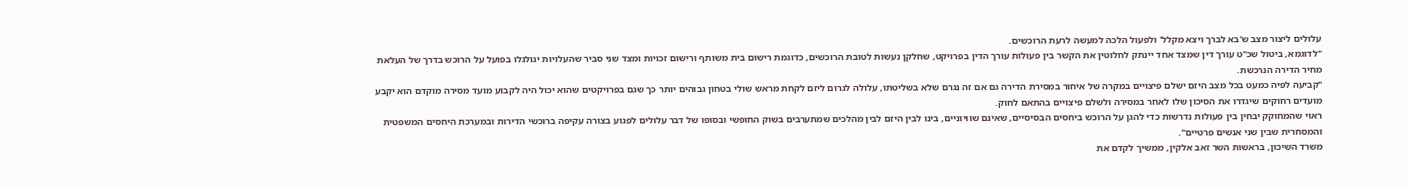עלולים ליצור מצב ש'בא לברך ויצא מקלל' ולפעול הלכה למעשה לרעת הרוכשים.
"לדוגמא, ביטול שכ"ט עורך דין שמצד אחד יינתק לחלוטין את הקשר בין פעולות עורך הדין בפרויקט, שחלקן נעשות לטובת הרוכשים, כדוגמת רישום בית משותף ורישום זכויות ומצד שני סביר שהעלויות יגולגלו בפועל על הרוכש בדרך של העלאת מחיר הדירה הנרכשת.
"קביעה לפיה כמעט בכל מצב היזם ישלם פיצויים במקרה של איחור במסירת הדירה גם אם זה נגרם שלא בשליטתו, עלולה לגרום ליזם לקחת מראש שולי בטחון גבוהים יותר כך שגם בפרויקטים שהוא יכול היה לקבוע מועד מסירה מוקדם הוא יקבע מועדים רחוקים שיגדרו את הסיכון שלו לאחר במסירה ולשלם פיצויים בהתאם לחוק.
ראוי שהמחוקק יבחין בין פעולות נדרשות כדי להגן על הרוכש ביחסים הבסיסיים, שאינם שוויוניים, בינו לבין היזם לבין מהלכים שמתערבים בשוק החופשי ובסופו של דבר עלולים לפגוע בצורה עקיפה ברוכשי הדירות ובמערכת היחסים המשפטית והמסחרית שבין שני אנשים פרטיים".
משרד השיכון, בראשות השר זאב אלקין, ממשיך לקדם את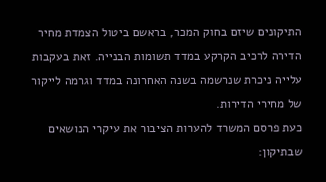התיקונים שיזם בחוק המכר, בראשם ביטול הצמדת מחיר הדירה לרכיב הקרקע במדד תשומות הבנייה. זאת בעקבות עלייה ניכרת שנרשמה בשנה האחרונה במדד וגרמה לייקור של מחירי הדירות.
כעת פרסם המשרד להערות הציבור את עיקרי הנושאים שבתיקון: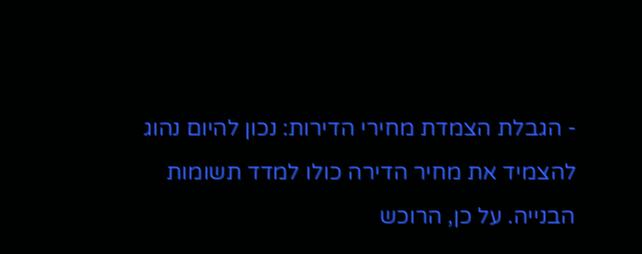- הגבלת הצמדת מחירי הדירות: נכון להיום נהוג להצמיד את מחיר הדירה כולו למדד תשומות הבנייה. על כן, הרוכש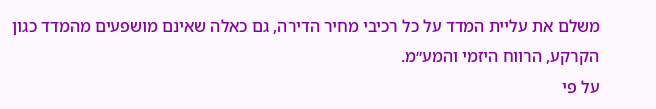משלם את עליית המדד על כל רכיבי מחיר הדירה, גם כאלה שאינם מושפעים מהמדד כגון הקרקע, הרווח היזמי והמע״מ.
על פי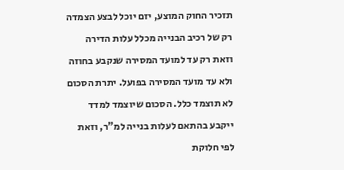תזכיר החוק המוצע, יזם יוכל לבצע הצמדה רק של רכיב הבנייה מכלל עלות הדירה וזאת רק עד למועד המסירה שנקבע בחוזה ולא עד מועד המסירה בפועל. יתרת הסכום לא תוצמד כלל. הסכום שיוצמד למדד ייקבע בהתאם לעלות בנייה למ"ר, וזאת לפי חלוקת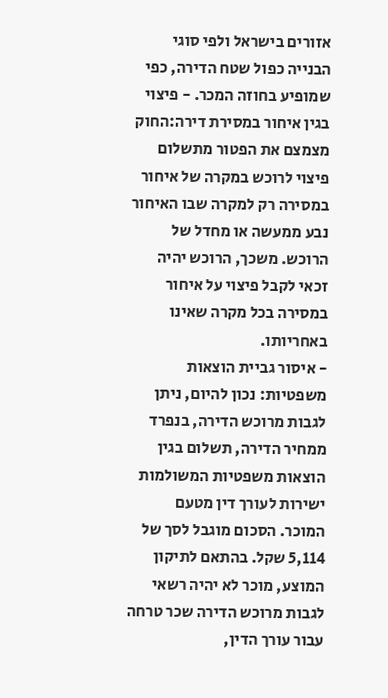אזורים בישראל ולפי סוגי הבנייה כפול שטח הדירה, כפי שמופיע בחוזה המכר. - פיצוי בגין איחור במסירת דירה:החוק מצמצם את הפטור מתשלום פיצוי לרוכש במקרה של איחור במסירה רק למקרה שבו האיחור נבע ממעשה או מחדל של הרוכש. משכך, הרוכש יהיה זכאי לקבל פיצוי על איחור במסירה בכל מקרה שאינו באחריותו.
- איסור גביית הוצאות משפטיות: נכון להיום, ניתן לגבות מרוכש הדירה, בנפרד ממחיר הדירה, תשלום בגין הוצאות משפטיות המשולמות ישירות לעורך דין מטעם המוכר. הסכום מוגבל לסך של 5,114 שקל. בהתאם לתיקון המוצע, מוכר לא יהיה רשאי לגבות מרוכש הדירה שכר טרחה עבור עורך הדין,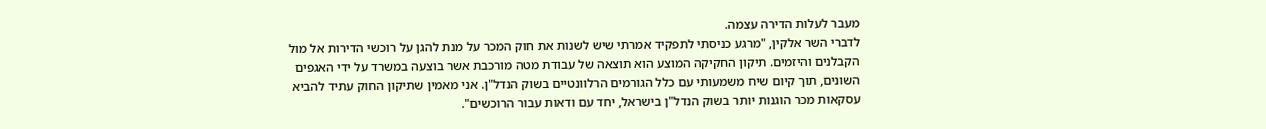מעבר לעלות הדירה עצמה.
לדברי השר אלקין, "מרגע כניסתי לתפקיד אמרתי שיש לשנות את חוק המכר על מנת להגן על רוכשי הדירות אל מול הקבלנים והיזמים. תיקון החקיקה המוצע הוא תוצאה של עבודת מטה מורכבת אשר בוצעה במשרד על ידי האגפים השונים, תוך קיום שיח משמעותי עם כלל הגורמים הרלוונטיים בשוק הנדל"ן. אני מאמין שתיקון החוק עתיד להביא עסקאות מכר הוגנות יותר בשוק הנדל"ן בישראל, יחד עם ודאות עבור הרוכשים".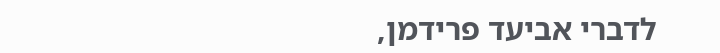לדברי אביעד פרידמן,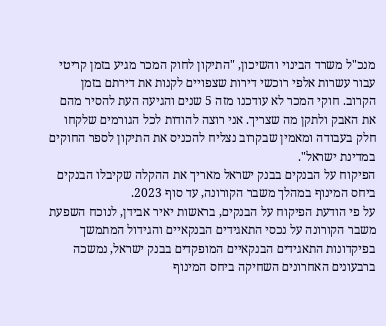מנכ"ל משרד הבינוי והשיכון, "התיקון לחוק המכר מגיע בזמן קריטי עבור עשרות אלפי רוכשי דירות שצפויים לקנות את דירתם בזמן הקרוב. חוקי המכר לא עודכנו מזה 5 שנים והגיעה העת להסיר מהם את האבק ולתקן מה שצריך. אני רוצה להודות לכל הגורמים שלקחו חלק בעבודה ומאמין שבקרוב נצליח להכניס את התיקון לספר החוקים במדינת ישראל".
הפיקוח על הבנקים בבנק ישראל מאריך את ההקלה שקיבלו הבנקים ביחס המינוף במהלך משבר הקורונה, עד סוף 2023.
על פי הודעת הפיקוח על הבנקים, בראשות יאיר אבידן, לנוכח השפעת משבר הקורונה על נכסי התאגידים הבנקאיים והגידול המתמשך בפיקדונות התאגידים הבנקאיים המופקדים בבנק ישראל, נמשכה ברבעונים האחרונים השחיקה ביחס המינוף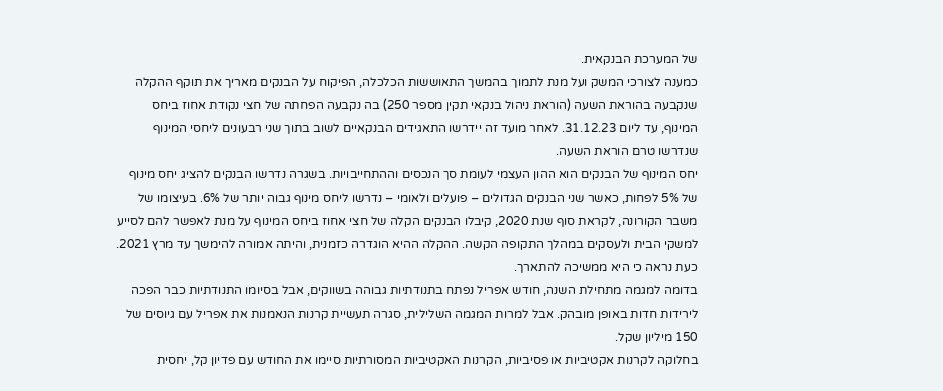של המערכת הבנקאית.
כמענה לצורכי המשק ועל מנת לתמוך בהמשך התאוששות הכלכלה, הפיקוח על הבנקים מאריך את תוקף ההקלה שנקבעה בהוראת השעה (הוראת ניהול בנקאי תקין מספר 250) בה נקבעה הפחתה של חצי נקודת אחוז ביחס המינוף, עד ליום 31.12.23. לאחר מועד זה יידרשו התאגידים הבנקאיים לשוב בתוך שני רבעונים ליחסי המינוף שנדרשו טרם הוראת השעה.
יחס המינוף של הבנקים הוא ההון העצמי לעומת סך הנכסים וההתחייבויות. בשגרה נדרשו הבנקים להציג יחס מינוף של 5% לפחות, כאשר שני הבנקים הגדולים – פועלים ולאומי – נדרשו ליחס מינוף גבוה יותר של 6%. בעיצומו של משבר הקורונה, לקראת סוף שנת 2020, קיבלו הבנקים הקלה של חצי אחוז ביחס המינוף על מנת לאפשר להם לסייע למשקי הבית ולעסקים במהלך התקופה הקשה. ההקלה ההיא הוגדרה כזמנית, והיתה אמורה להימשך עד מרץ 2021. כעת נראה כי היא ממשיכה להתארך.
בדומה למגמה מתחילת השנה, חודש אפריל נפתח בתנודתיות גבוהה בשווקים, אבל בסיומו התנודתיות כבר הפכה לירידות חדות באופן מובהק. אבל למרות המגמה השלילית, סגרה תעשיית קרנות הנאמנות את אפריל עם גיוסים של 150 מיליון שקל.
בחלוקה לקרנות אקטיביות או פסיביות, הקרנות האקטיביות המסורתיות סיימו את החודש עם פדיון קל, יחסית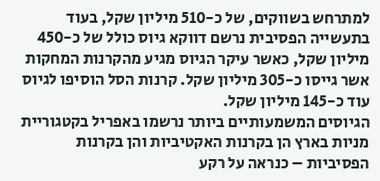למתרחש בשווקים, של כ-510 מיליון שקל, בעוד בתעשייה הפסיבית נרשם דווקא גיוס כולל של כ-450 מיליון שקל, כאשר עיקר הגיוס מגיע מהקרנות המחקות אשר גייסו כ-305 מיליון שקל. קרנות הסל הוסיפו לגיוס עוד כ-145 מיליון שקל.
הגיוסים המשמעותיים ביותר נרשמו באפריל בקטגוריית מניות בארץ הן בקרנות האקטיביות והן בקרנות הפסיביות – כנראה על רקע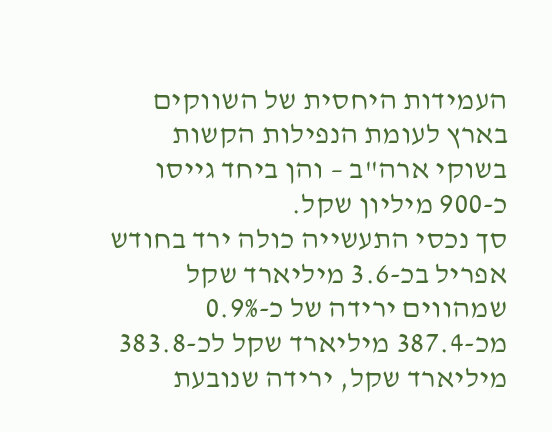העמידות היחסית של השווקים בארץ לעומת הנפילות הקשות בשוקי ארה"ב – והן ביחד גייסו כ-900 מיליון שקל.
סך נכסי התעשייה כולה ירד בחודש אפריל בכ-3.6 מיליארד שקל שמהווים ירידה של כ-0.9% מכ-387.4 מיליארד שקל לכ-383.8 מיליארד שקל, ירידה שנובעת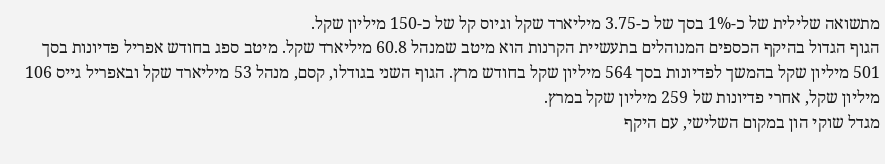מתשואה שלילית של כ-1% בסך של כ-3.75 מיליארד שקל וגיוס קל של כ-150 מיליון שקל.
הגוף הגדול בהיקף הכספים המנוהלים בתעשיית הקרנות הוא מיטב שמנהל 60.8 מיליארד שקל. מיטב ספג בחודש אפריל פדיונות בסך 501 מיליון שקל בהמשך לפדיונות בסך 564 מיליון שקל בחודש מרץ. הגוף השני בגודלו, קסם, מנהל 53 מיליארד שקל ובאפריל גייס 106 מיליון שקל, אחרי פדיונות של 259 מיליון שקל במרץ.
מגדל שוקי הון במקום השלישי, עם היקף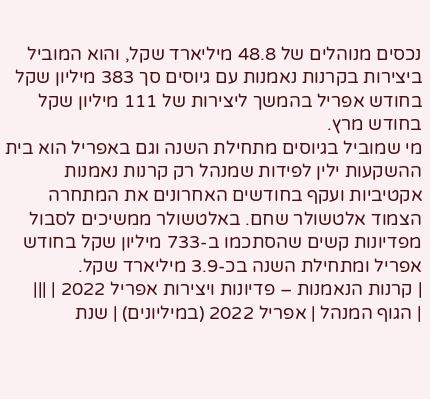נכסים מנוהלים של 48.8 מיליארד שקל, והוא המוביל ביצירות בקרנות נאמנות עם גיוסים סך 383 מיליון שקל בחודש אפריל בהמשך ליצירות של 111 מיליון שקל בחודש מרץ.
מי שמוביל בגיוסים מתחילת השנה וגם באפריל הוא בית ההשקעות ילין לפידות שמנהל רק קרנות נאמנות אקטיביות ועקף בחודשים האחרונים את המתחרה הצמוד אלטשולר שחם. באלטשולר ממשיכים לסבול מפדיונות קשים שהסתכמו ב-733 מיליון שקל בחודש אפריל ומתחילת השנה בכ-3.9 מיליארד שקל.
| קרנות הנאמנות – פדיונות ויצירות אפריל 2022 | |||
| הגוף המנהל | אפריל 2022 (במיליונים) | שנת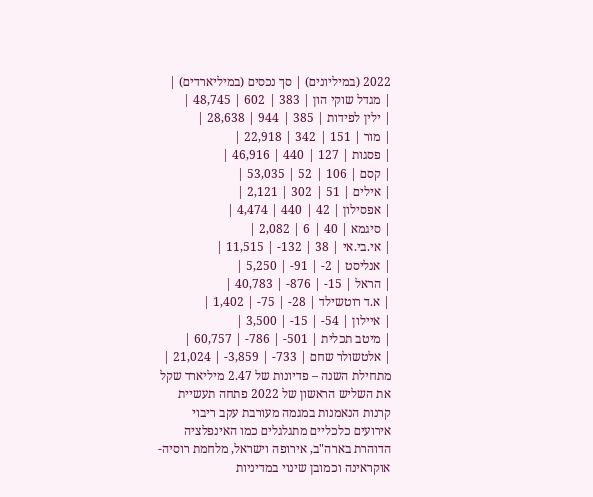2022 (במיליונים) | סך נכסים (במיליארדים) |
| מגדל שוקי הון | 383 | 602 | 48,745 |
| ילין לפידות | 385 | 944 | 28,638 |
| מור | 151 | 342 | 22,918 |
| פסגות | 127 | 440 | 46,916 |
| קסם | 106 | 52 | 53,035 |
| אילים | 51 | 302 | 2,121 |
| אפסילון | 42 | 440 | 4,474 |
| סיגמא | 40 | 6 | 2,082 |
| אי.בי.אי | 38 | 132- | 11,515 |
| אנליסט | 2- | 91- | 5,250 |
| הראל | 15- | 876- | 40,783 |
| א.ד רוטשילד | 28- | 75- | 1,402 |
| איילון | 54- | 15- | 3,500 |
| מיטב תכלית | 501- | 786- | 60,757 |
| אלטשולר שחם | 733- | 3,859- | 21,024 |
מתחילת השנה – פדיונות של 2.47 מיליארד שקל
את השליש הראשון של 2022 פתחה תעשיית קרנות הנאמנות במגמה מעורבת עקב ריבוי אירועים כלכליים מתגלגלים כמו האינפלציה הדוהרת בארה"ב, אירופה וישראל, מלחמת רוסיה-אוקראינה וכמובן שינוי במדיניות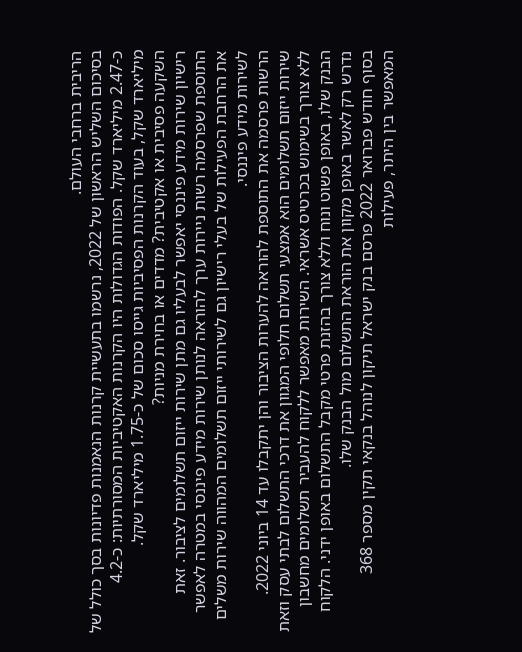הריבית ברחבי העולם.
בסיכום השליש הראשון של 2022, נרשמו בתעשיית קרנות הנאמנות פדיונות בסך כולל של כ-2.47 מיליארד שקל. הפודות הגדולות היו הקרנות האקטיביות המסורתיות: כ-4.2 מיליארד שקל, בעוד הקרנות הפסיביות גייסו סכום של כ-1.75 מיליארד שקל.
השקעה פסיבית או אקטיבית? מדדים או בחירת מניות?
רישיון שירות מידע פיננסי יאפשר לבעליו גם מתן שירות ייזום תשלומים לציבור. זאת התוספת שפרסמה רשות ניירות ערך להוראה לנותן שירות מידע פיננסי במטרה לאפשר את הרחבת הפעילות של בעלי רישיון גם לשירותי ייזום תשלומים המהווה שירות משלים לשירות מידע פיננסי.
הרשות פרסמה את התוספת להוראה להערות הציבור והן יתקבלו עד 14 ביוני 2022.
שירות ייזום תשלומים הוא אמצעי תשלום חלופי המגוון את דרכי התשלום לבתי עסק וזאת ללא צורך בשימוש בכרטיס אשראי. השירות מאפשר ללקוח להעביר תשלומים מחשבון הבנק שלו, באופן פשוט ונוח וללא צורך בהזנת פרטי מקבל התשלום באופן ידני. הלקוח נדרש רק לאשר באופן מקוון את הוראת התשלום מול הבנק שלו.
בסוף חודש פברואר 2022 פרסם בנק ישראל תיקון לנוהל בנקאי תקין מספר 368 המאפשר בין היתר, פעילות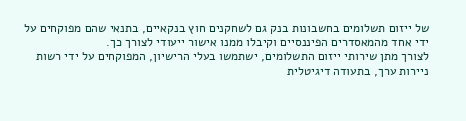של ייזום תשלומים בחשבונות בנק גם לשחקנים חוץ בנקאיים, בתנאי שהם מפוקחים על ידי אחד מהמאסדרים הפיננסיים וקיבלו ממנו אישור ייעודי לצורך כך.
לצורך מתן שירותי ייזום התשלומים, ישתמשו בעלי הרישיון, המפוקחים על ידי רשות ניירות ערך, בתעודה דיגיטלית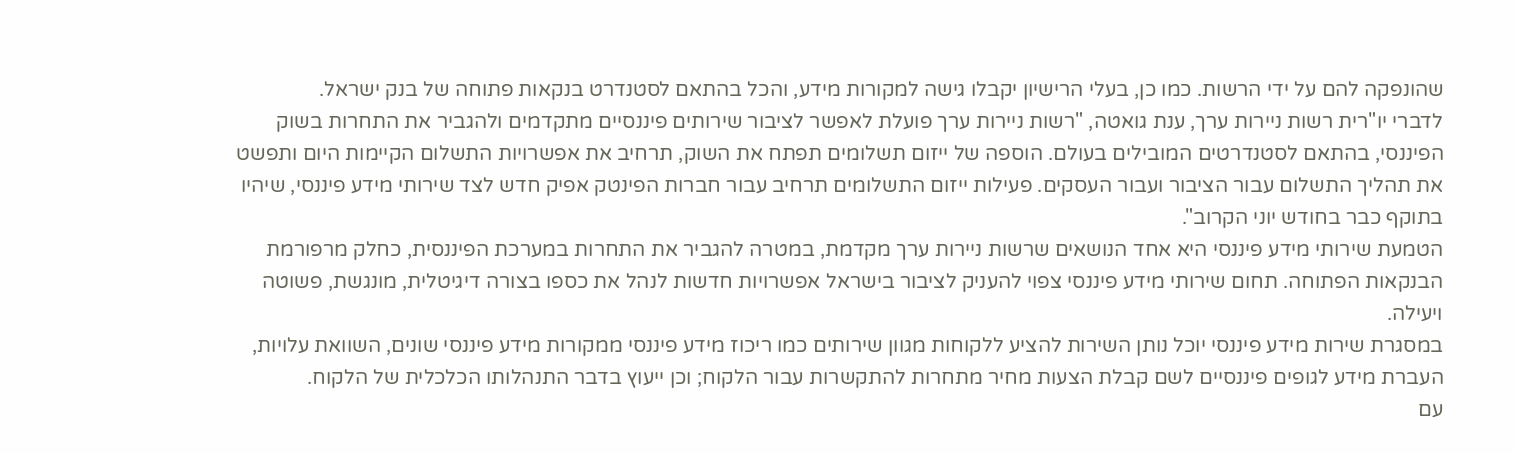שהונפקה להם על ידי הרשות. כמו כן, בעלי הרישיון יקבלו גישה למקורות מידע, והכל בהתאם לסטנדרט בנקאות פתוחה של בנק ישראל.
לדברי יו"רית רשות ניירות ערך, ענת גואטה, "רשות ניירות ערך פועלת לאפשר לציבור שירותים פיננסיים מתקדמים ולהגביר את התחרות בשוק הפיננסי, בהתאם לסטנדרטים המובילים בעולם. הוספה של ייזום תשלומים תפתח את השוק, תרחיב את אפשרויות התשלום הקיימות היום ותפשט את תהליך התשלום עבור הציבור ועבור העסקים. פעילות ייזום התשלומים תרחיב עבור חברות הפינטק אפיק חדש לצד שירותי מידע פיננסי, שיהיו בתוקף כבר בחודש יוני הקרוב".
הטמעת שירותי מידע פיננסי היא אחד הנושאים שרשות ניירות ערך מקדמת, במטרה להגביר את התחרות במערכת הפיננסית, כחלק מרפורמת הבנקאות הפתוחה. תחום שירותי מידע פיננסי צפוי להעניק לציבור בישראל אפשרויות חדשות לנהל את כספו בצורה דיגיטלית, מונגשת, פשוטה ויעילה.
במסגרת שירות מידע פיננסי יוכל נותן השירות להציע ללקוחות מגוון שירותים כמו ריכוז מידע פיננסי ממקורות מידע פיננסי שונים, השוואת עלויות, העברת מידע לגופים פיננסיים לשם קבלת הצעות מחיר מתחרות להתקשרות עבור הלקוח; וכן ייעוץ בדבר התנהלותו הכלכלית של הלקוח.
עם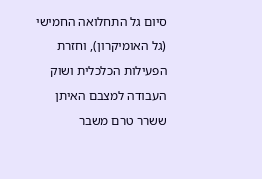סיום גל התחלואה החמישי (גל האומיקרון), וחזרת הפעילות הכלכלית ושוק העבודה למצבם האיתן ששרר טרם משבר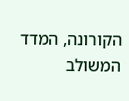הקורונה, המדד המשולב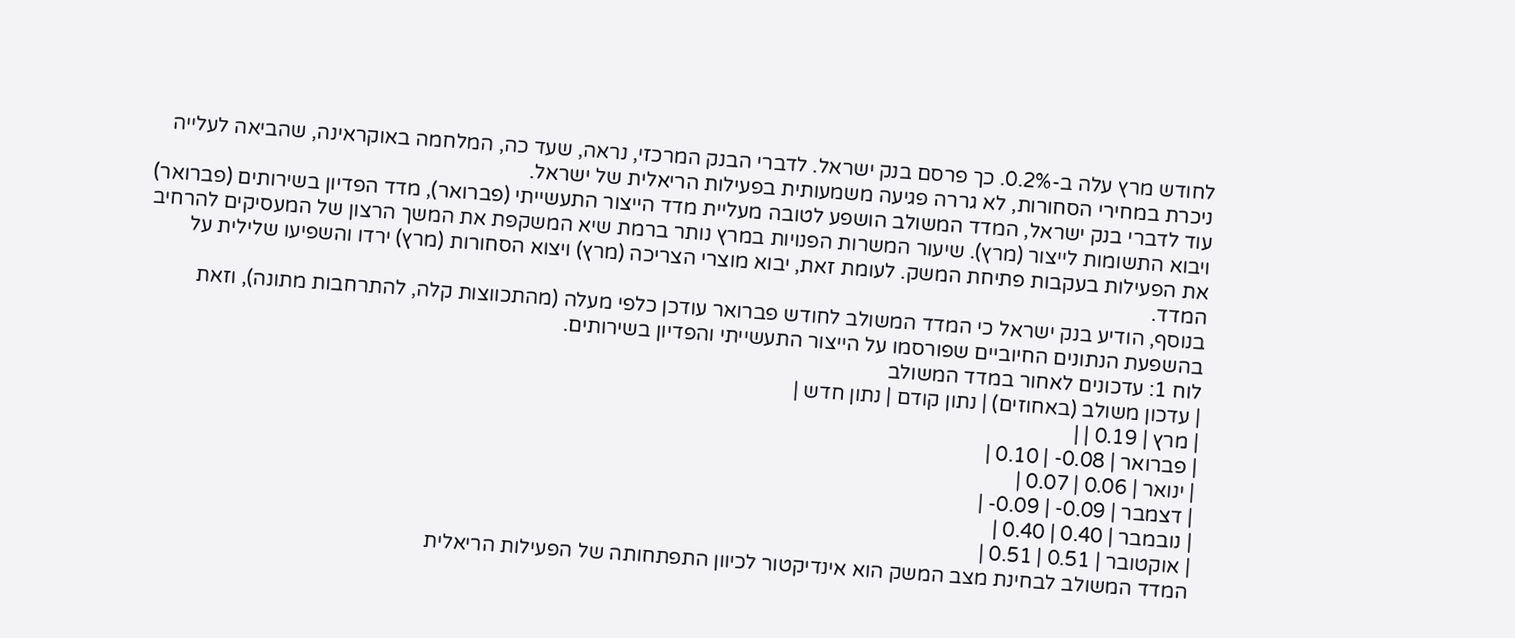לחודש מרץ עלה ב-0.2%. כך פרסם בנק ישראל. לדברי הבנק המרכזי, נראה, שעד כה, המלחמה באוקראינה, שהביאה לעלייה ניכרת במחירי הסחורות, לא גררה פגיעה משמעותית בפעילות הריאלית של ישראל.
עוד לדברי בנק ישראל, המדד המשולב הושפע לטובה מעליית מדד הייצור התעשייתי (פברואר), מדד הפדיון בשירותים (פברואר) ויבוא התשומות לייצור (מרץ). שיעור המשרות הפנויות במרץ נותר ברמת שיא המשקפת את המשך הרצון של המעסיקים להרחיב את הפעילות בעקבות פתיחת המשק. לעומת זאת, יבוא מוצרי הצריכה (מרץ) ויצוא הסחורות (מרץ) ירדו והשפיעו שלילית על המדד.
בנוסף, הודיע בנק ישראל כי המדד המשולב לחודש פברואר עודכן כלפי מעלה (מהתכווצות קלה, להתרחבות מתונה), וזאת בהשפעת הנתונים החיוביים שפורסמו על הייצור התעשייתי והפדיון בשירותים.
לוח 1: עדכונים לאחור במדד המשולב
| עדכון משולב (באחוזים) | נתון קודם | נתון חדש |
| מרץ | 0.19 | |
| פברואר | 0.08- | 0.10 |
| ינואר | 0.06 | 0.07 |
| דצמבר | 0.09- | 0.09- |
| נובמבר | 0.40 | 0.40 |
| אוקטובר | 0.51 | 0.51 |
המדד המשולב לבחינת מצב המשק הוא אינדיקטור לכיוון התפתחותה של הפעילות הריאלית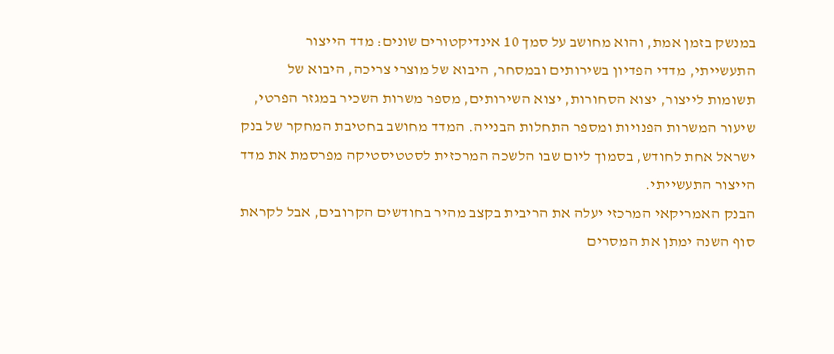במנשק בזמן אמת, והוא מחושב על סמך 10 אינדיקטורים שונים: מדד הייצור התעשייתי, מדדי הפדיון בשירותים ובמסחר, היבוא של מוצרי צריכה, היבוא של תשומות לייצור, יצוא הסחורות, יצוא השירותים, מספר משרות השכיר במגזר הפרטי, שיעור המשרות הפנויות ומספר התחלות הבנייה. המדד מחושב בחטיבת המחקר של בנק ישראל אחת לחודש, בסמוך ליום שבו הלשכה המרכזית לסטטיסטיקה מפרסמת את מדד הייצור התעשייתי.
הבנק האמריקאי המרכזי יעלה את הריבית בקצב מהיר בחודשים הקרובים, אבל לקראת סוף השנה ימתן את המסרים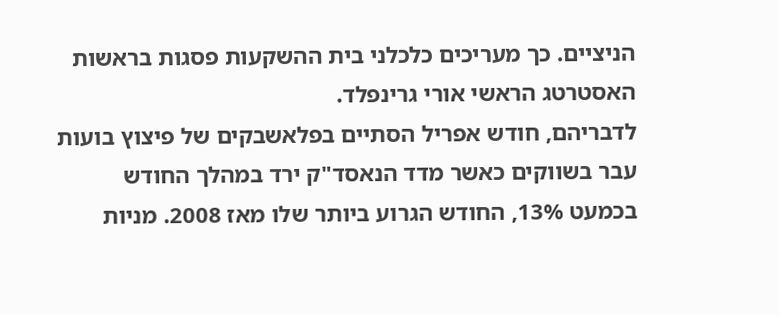הניציים. כך מעריכים כלכלני בית ההשקעות פסגות בראשות האסטרטג הראשי אורי גרינפלד.
לדבריהם, חודש אפריל הסתיים בפלאשבקים של פיצוץ בועות עבר בשווקים כאשר מדד הנאסד"ק ירד במהלך החודש בכמעט 13%, החודש הגרוע ביותר שלו מאז 2008. מניות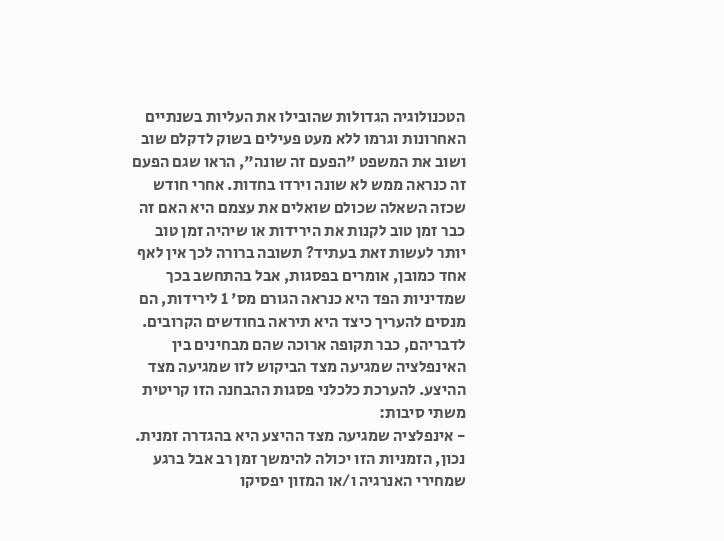הטכנולוגיה הגדולות שהובילו את העליות בשנתיים האחרונות וגרמו ללא מעט פעילים בשוק לדקלם שוב ושוב את המשפט "הפעם זה שונה", הראו שגם הפעם זה כנראה ממש לא שונה וירדו בחדות. אחרי חודש שכזה השאלה שכולם שואלים את עצמם היא האם זה כבר זמן טוב לקנות את הירידות או שיהיה זמן טוב יותר לעשות זאת בעתיד? תשובה ברורה לכך אין לאף אחד כמובן, אומרים בפסגות, אבל בהתחשב בכך שמדיניות הפד היא כנראה הגורם מס' 1 לירידות, הם מנסים להעריך כיצד היא תיראה בחודשים הקרובים.
לדבריהם, כבר תקופה ארוכה שהם מבחינים בין האינפלציה שמגיעה מצד הביקוש לזו שמגיעה מצד ההיצע. להערכת כלכלני פסגות ההבחנה הזו קריטית משתי סיבות:
- אינפלציה שמגיעה מצד ההיצע היא בהגדרה זמנית. נכון, הזמניות הזו יכולה להימשך זמן רב אבל ברגע שמחירי האנרגיה ו/או המזון יפסיקו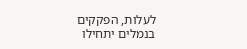לעלות, הפקקים בנמלים יתחילו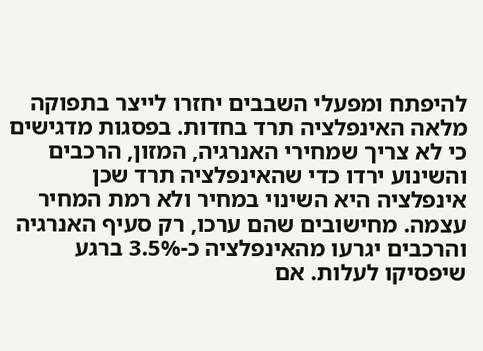להיפתח ומפעלי השבבים יחזרו לייצר בתפוקה מלאה האינפלציה תרד בחדות. בפסגות מדגישים כי לא צריך שמחירי האנרגיה, המזון, הרכבים והשינוע ירדו כדי שהאינפלציה תרד שכן אינפלציה היא השינוי במחיר ולא רמת המחיר עצמה. מחישובים שהם ערכו, רק סעיף האנרגיה והרכבים יגרעו מהאינפלציה כ-3.5% ברגע שיפסיקו לעלות. אם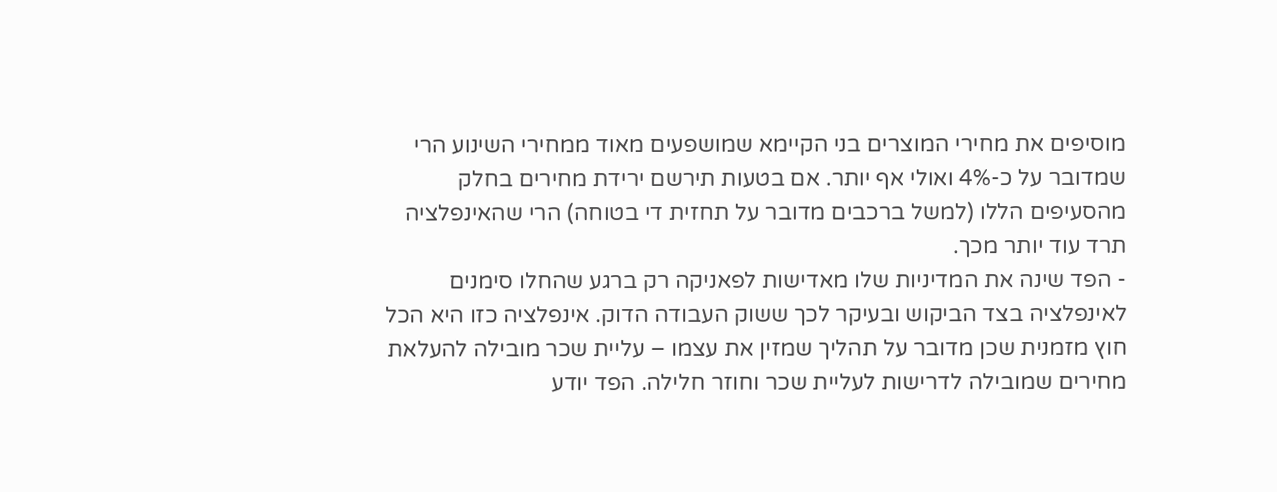מוסיפים את מחירי המוצרים בני הקיימא שמושפעים מאוד ממחירי השינוע הרי שמדובר על כ-4% ואולי אף יותר. אם בטעות תירשם ירידת מחירים בחלק מהסעיפים הללו (למשל ברכבים מדובר על תחזית די בטוחה) הרי שהאינפלציה תרד עוד יותר מכך.
- הפד שינה את המדיניות שלו מאדישות לפאניקה רק ברגע שהחלו סימנים לאינפלציה בצד הביקוש ובעיקר לכך ששוק העבודה הדוק. אינפלציה כזו היא הכל חוץ מזמנית שכן מדובר על תהליך שמזין את עצמו – עליית שכר מובילה להעלאת מחירים שמובילה לדרישות לעליית שכר וחוזר חלילה. הפד יודע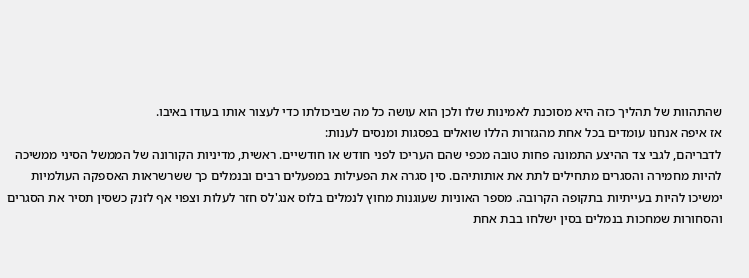שהתהוות של תהליך כזה היא מסוכנת לאמינות שלו ולכן הוא עושה כל מה שביכולתו כדי לעצור אותו בעודו באיבו.
אז איפה אנחנו עומדים בכל אחת מהגזרות הללו שואלים בפסגות ומנסים לענות:
לדבריהם, לגבי צד ההיצע התמונה פחות טובה מכפי שהם העריכו לפני חודש או חודשיים. ראשית, מדיניות הקורונה של הממשל הסיני ממשיכה להיות מחמירה והסגרים מתחילים לתת את אותותיהם. סין סגרה את הפעילות במפעלים רבים ובנמלים כך ששרשראות האספקה העולמיות ימשיכו להיות בעייתיות בתקופה הקרובה. מספר האוניות שעוגנות מחוץ לנמלים בלוס אנג'לס חזר לעלות וצפוי אף לזנק כשסין תסיר את הסגרים והסחורות שמחכות בנמלים בסין ישלחו בבת אחת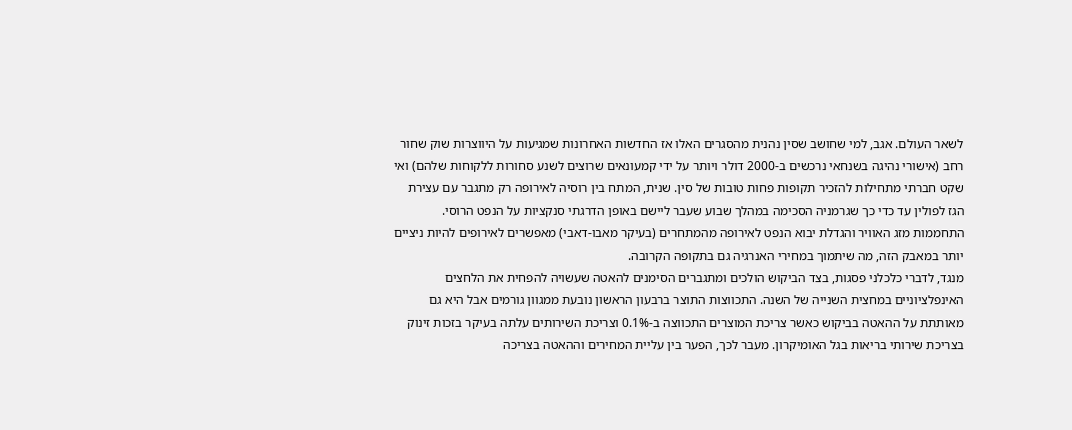לשאר העולם. אגב, למי שחושב שסין נהנית מהסגרים האלו אז החדשות האחרונות שמגיעות על היווצרות שוק שחור רחב (אישורי נהיגה בשנחאי נרכשים ב-2000 דולר ויותר על ידי קמעונאים שרוצים לשנע סחורות ללקוחות שלהם) ואי שקט חברתי מתחילות להזכיר תקופות פחות טובות של סין. שנית, המתח בין רוסיה לאירופה רק מתגבר עם עצירת הגז לפולין עד כדי כך שגרמניה הסכימה במהלך שבוע שעבר ליישם באופן הדרגתי סנקציות על הנפט הרוסי. התחממות מזג האוויר והגדלת יבוא הנפט לאירופה מהמתחרים (בעיקר מאבו-דאבי) מאפשרים לאירופים להיות ניציים יותר במאבק הזה, מה שיתמוך במחירי האנרגיה גם בתקופה הקרובה.
מנגד, לדברי כלכלני פסגות, בצד הביקוש הולכים ומתגברים הסימנים להאטה שעשויה להפחית את הלחצים האינפלציוניים במחצית השנייה של השנה. התכווצות התוצר ברבעון הראשון נובעת ממגוון גורמים אבל היא גם מאותתת על ההאטה בביקוש כאשר צריכת המוצרים התכווצה ב-0.1% וצריכת השירותים עלתה בעיקר בזכות זינוק בצריכת שירותי בריאות בגל האומיקרון. מעבר לכך, הפער בין עליית המחירים וההאטה בצריכה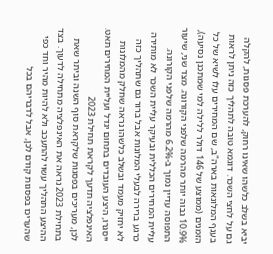יביא בשלב כלשהו שאינו רחוק, להערכת פסגות, להקלה גם על לחצי השכר. דוגמא טובה לתהליך כזה ניתן לראות בענף המלונאות בארה"ב, שם המחירים עלו לשיא של כל הזמנים (ממוצע של 146 דולר ללילה למי שמתכנן נסיעה), 10.9% גבוה יותר מהרמה שלפני הקורונה. מצד שני, שיעור התפוסה עדיין נמוך ב-6.2% מהרמה שלפני הקורונה. עליית המחירים הכללית ובעיקר עליית השכר לא מותירה כרגע ברירה לבעלי המלונות אבל ברור גם שתהליך כזה לא יחזיק מעמד ובשלב כלשהו נראה שחלק מהמלונות ייסגרו, היצע העובדים בתחום יגדל ועליית המחירים תאט.
האינפלציה תדעך לקראת תחילת 2023
לכן, מעריכים בפסגות שלקראת סוף השנה וביתר שאת בתחילת 2023 נראה את האינפלציה מתחילה לדעוך. בצד ההיצע התהליך עשוי להתעכב ולא להיות מהיר וחד כפי שהעריכו בפסגות קודם לכן, אבל לדבריהם בכל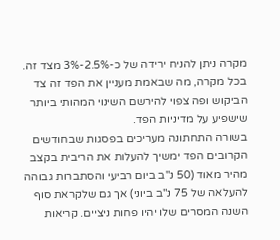מקרה ניתן להניח ירידה של כ-2.5%-3% מצד זה. בכל מקרה, מה שבאמת מעניין את הפד זה צד הביקוש ופה צפוי להירשם השינוי המהותי ביותר שישפיע על מדיניות הפד.
בשורה התחתונה מעריכים בפסגות שבחודשים הקרובים הפד ימשיך להעלות את הריבית בקצב מהיר מאוד (50 נ"ב ביום רביעי והסתברות גבוהה להעלאה של 75 נ"ב ביוני) אך גם שלקראת סוף השנה המסרים שלו יהיו פחות ניציים. קריאות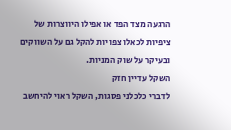הרגעה מצד הפד או אפילו היווצרות של ציפיות לכאלו צפויות להקל גם על השווקים ובעיקר על שוק המניות.
השקל עדיין חזק
לדברי כלכלני פסגות, השקל ראוי להיחשב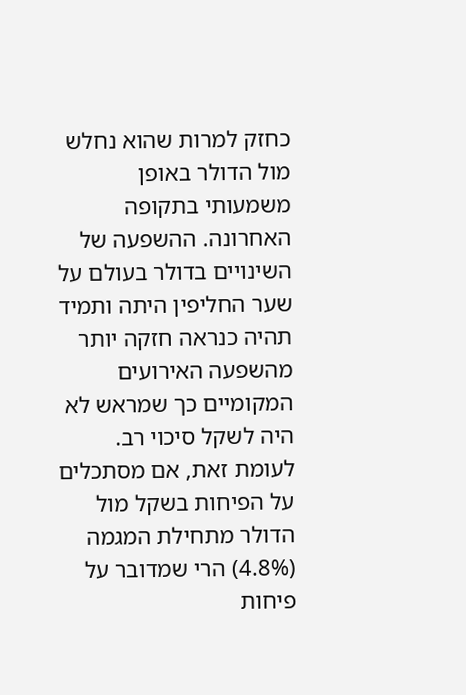כחזק למרות שהוא נחלש מול הדולר באופן משמעותי בתקופה האחרונה. ההשפעה של השינויים בדולר בעולם על שער החליפין היתה ותמיד תהיה כנראה חזקה יותר מהשפעה האירועים המקומיים כך שמראש לא היה לשקל סיכוי רב. לעומת זאת, אם מסתכלים על הפיחות בשקל מול הדולר מתחילת המגמה (4.8%) הרי שמדובר על פיחות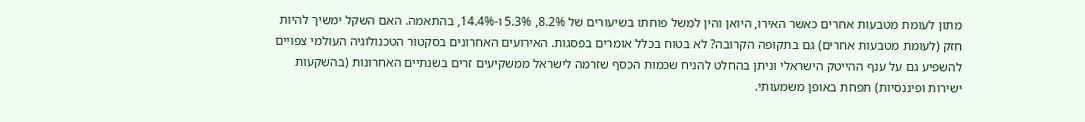מתון לעומת מטבעות אחרים כאשר האירו, היואן והין למשל פוחתו בשיעורים של 8.2%, 5.3% ו-14.4%, בהתאמה. האם השקל ימשיך להיות חזק (לעומת מטבעות אחרים) גם בתקופה הקרובה? לא בטוח בכלל אומרים בפסגות. האירועים האחרונים בסקטור הטכנולוגיה העולמי צפויים להשפיע גם על ענף ההייטק הישראלי וניתן בהחלט להניח שכמות הכסף שזרמה לישראל ממשקיעים זרים בשנתיים האחרונות (בהשקעות ישירות ופיננסיות) תפחת באופן משמעותי.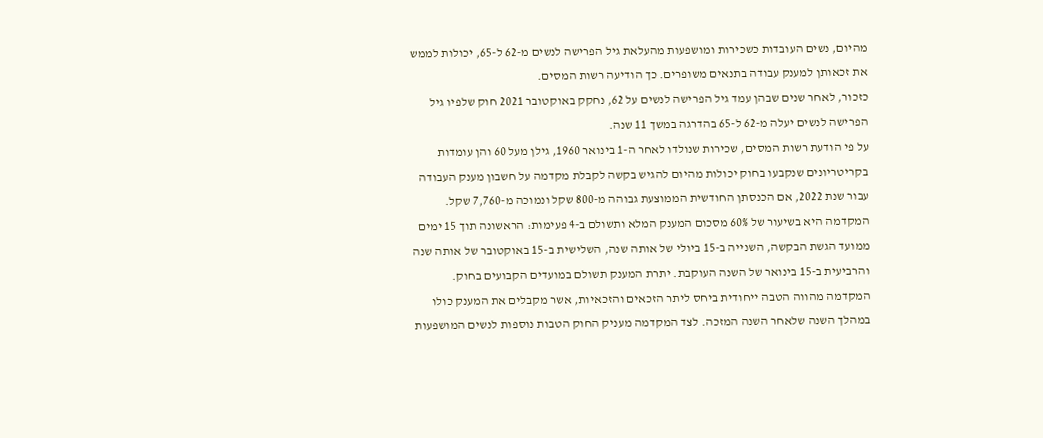מהיום, נשים העובדות כשכירות ומושפעות מהעלאת גיל הפרישה לנשים מ-62 ל-65, יכולות לממש את זכאותן למענק עבודה בתנאים משופרים. כך הודיעה רשות המסים.
כזכור, לאחר שנים שבהן עמד גיל הפרישה לנשים על 62, נחקק באוקטובר 2021 חוק שלפיו גיל הפרישה לנשים יעלה מ-62 ל-65 בהדרגה במשך 11 שנה.
על פי הודעת רשות המסים, שכירות שנולדו לאחר ה-1 בינואר 1960, גילן מעל 60 והן עומדות בקריטריונים שנקבעו בחוק יכולות מהיום להגיש בקשה לקבלת מקדמה על חשבון מענק העבודה עבור שנת 2022, אם הכנסתן החודשית הממוצעת גבוהה מ-800 שקל ונמוכה מ-7,760 שקל.
המקדמה היא בשיעור של 60% מסכום המענק המלא ותשולם ב-4 פעימות: הראשונה תוך 15 ימים ממועד הגשת הבקשה, השנייה ב-15 ביולי של אותה שנה, השלישית ב-15 באוקטובר של אותה שנה והרביעית ב-15 בינואר של השנה העוקבת. יתרת המענק תשולם במועדים הקבועים בחוק.
המקדמה מהווה הטבה ייחודית ביחס ליתר הזכאים והזכאיות, אשר מקבלים את המענק כולו במהלך השנה שלאחר השנה המזכה. לצד המקדמה מעניק החוק הטבות נוספות לנשים המושפעות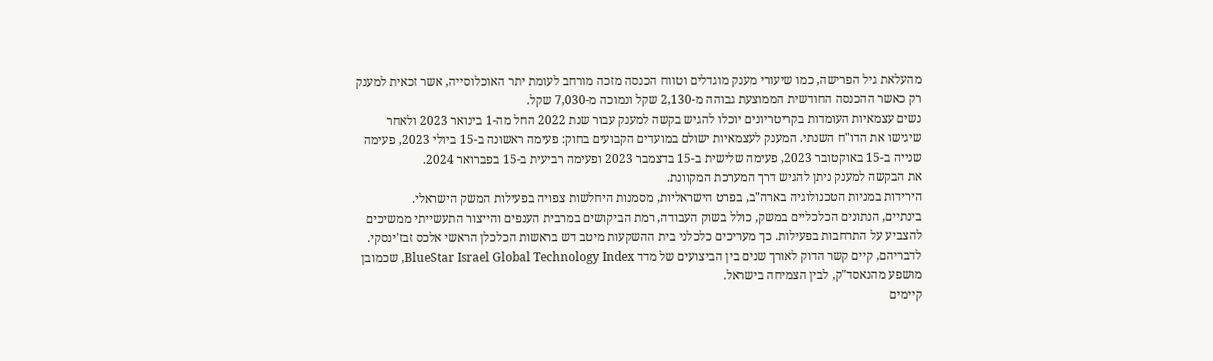מהעלאת גיל הפרישה, כמו שיעורי מענק מוגדלים וטווח הכנסה מזכה מורחב לעומת יתר האוכלוסייה, אשר זכאית למענק רק כאשר ההכנסה החודשית הממוצעת גבוהה מ-2,130 שקל ונמוכה מ-7,030 שקל.
נשים עצמאיות העומדות בקריטריונים יוכלו להגיש בקשה למענק עבור שנת 2022 החל מה-1 בינואר 2023 ולאחר שיגישו את הדו"ח השנתי. המענק לעצמאיות ישולם במועדים הקבועים בחוק: פעימה ראשונה ב-15 ביולי 2023, פעימה שנייה ב-15 באוקטובר 2023, פעימה שלישית ב-15 בדצמבר 2023 ופעימה רביעית ב-15 בפברואר 2024.
את הבקשה למענק ניתן להגיש דרך המערכת המקוונת.
הירידות במניות הטכנולוגיה בארה"ב, בפרט הישראליות, מסמנות היחלשות צפויה בפעילות המשק הישראלי.
בינתיים, הנתונים הכלכליים במשק, כולל בשוק העבודה, רמת הביקושים במרבית הענפים והייצור התעשייתי ממשיכים להצביע על התרחבות בפעילות. כך מעריכים כלכלני בית ההשקעות מיטב דש בראשות הכלכלן הראשי אלכס זבז'ינסקי.
לדבריהם, קיים קשר הדוק לאורך שנים בין הביצועים של מדד BlueStar Israel Global Technology Index, שכמובן מושפע מהנאסד"ק, לבין הצמיחה בישראל.
קיימים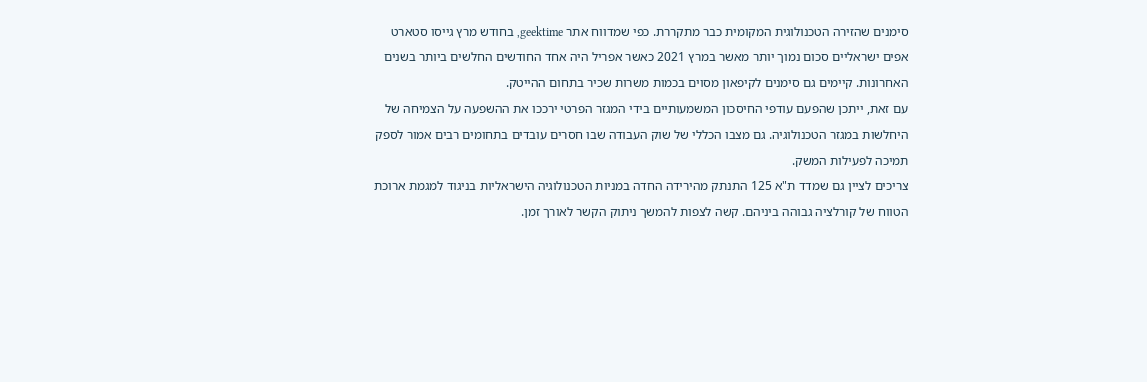סימנים שהזירה הטכנולוגית המקומית כבר מתקררת. כפי שמדווח אתר geektime, בחודש מרץ גייסו סטארט אפים ישראליים סכום נמוך יותר מאשר במרץ 2021 כאשר אפריל היה אחד החודשים החלשים ביותר בשנים האחרונות. קיימים גם סימנים לקיפאון מסוים בכמות משרות שכיר בתחום ההייטק.
עם זאת, ייתכן שהפעם עודפי החיסכון המשמעותיים בידי המגזר הפרטי ירככו את ההשפעה על הצמיחה של היחלשות במגזר הטכנולוגיה. גם מצבו הכללי של שוק העבודה שבו חסרים עובדים בתחומים רבים אמור לספק תמיכה לפעילות המשק.
צריכים לציין גם שמדד ת"א 125 התנתק מהירידה החדה במניות הטכנולוגיה הישראליות בניגוד למגמת ארוכת הטווח של קורלציה גבוהה ביניהם. קשה לצפות להמשך ניתוק הקשר לאורך זמן.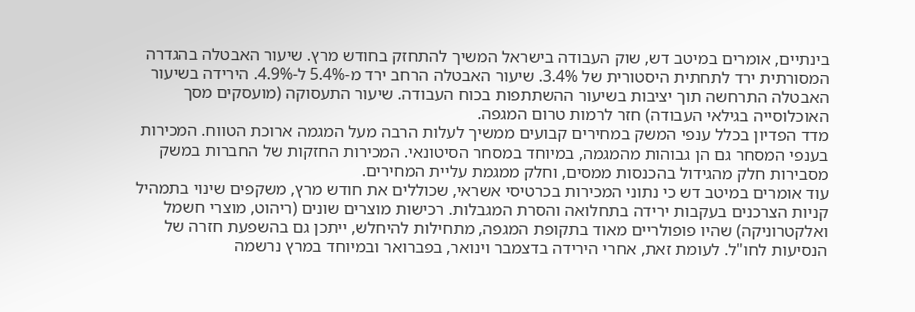בינתיים, אומרים במיטב דש, שוק העבודה בישראל המשיך להתחזק בחודש מרץ. שיעור האבטלה בהגדרה המסורתית ירד לתחתית היסטורית של 3.4%. שיעור האבטלה הרחב ירד מ-5.4% ל-4.9%. הירידה בשיעור האבטלה התרחשה תוך יציבות בשיעור ההשתתפות בכוח העבודה. שיעור התעסוקה (מועסקים מסך האוכלוסייה בגילאי העבודה) חזר לרמות טרום המגפה.
מדד הפדיון בכלל ענפי המשק במחירים קבועים ממשיך לעלות הרבה מעל המגמה ארוכת הטווח. המכירות בענפי המסחר גם הן גבוהות מהמגמה, במיוחד במסחר הסיטונאי. המכירות החזקות של החברות במשק מסבירות חלק מהגידול בהכנסות ממסים, וחלק ממגמת עליית המחירים.
עוד אומרים במיטב דש כי נתוני המכירות בכרטיסי אשראי, שכוללים את חודש מרץ, משקפים שינוי בתמהיל קניות הצרכנים בעקבות ירידה בתחלואה והסרת המגבלות. רכישות מוצרים שונים (ריהוט, מוצרי חשמל ואלקטרוניקה) שהיו פופולריים מאוד בתקופת המגפה, מתחילות להיחלש, ייתכן גם בהשפעת חזרה של הנסיעות לחו"ל. לעומת זאת, אחרי הירידה בדצמבר וינואר, בפברואר ובמיוחד במרץ נרשמה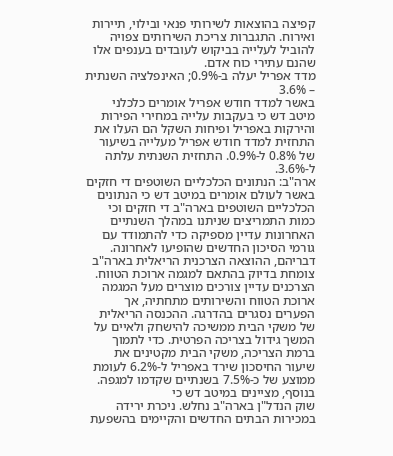קפיצה בהוצאות לשירותי פנאי ובילוי, תיירות ואירוח. התגברות צריכת השירותים צפויה להוביל לעלייה בביקוש לעובדים בענפים אלו שהנם עתירי כוח אדם.
מדד אפריל יעלה ב-0.9%; האינפלציה השנתית – 3.6%
באשר למדד חודש אפריל אומרים כלכלני מיטב דש כי בעקבות עלייה במחירי הפירות והירקות באפריל ופיחות השקל הם העלו את התחזית למדד חודש אפריל מעלייה בשיעור של 0.8% ל-0.9%. התחזית השנתית עלתה ל-3.6%.
ארה"ב: הנתונים הכלכליים השוטפים די חזקים
באשר לעולם אומרים במיטב דש כי הנתונים הכלכליים השוטפים בארה"ב די חזקים וכי כמות התמריצים שניתנו במהלך השנתיים האחרונות עדיין מספיקה כדי להתמודד עם גורמי הסיכון החדשים שהופיעו לאחרונה.
דבריהם, ההוצאה הצרכנית הריאלית בארה"ב צומחת בדיוק בהתאם למגמה ארוכת הטווח. הצרכנים עדיין צורכים מוצרים מעל המגמה ארוכת הטווח והשירותים מתחתיה, אך הפערים נסגרים בהדרגה. ההכנסה הריאלית של משקי הבית ממשיכה להישחק ולאיים על המשך גידול בצריכה הפרטית. כדי לתמוך ברמת הצריכה, משקי הבית מקטינים את שיעור החיסכון שירד באפריל ל-6.2% לעומת ממוצע של כ-7.5% בשנתיים שקדמו למגפה. בנוסף, מציינים במיטב דש כי
שוק הנדל"ן בארה"ב נחלש. ניכרת ירידה במכירות הבתים החדשים והקיימים בהשפעת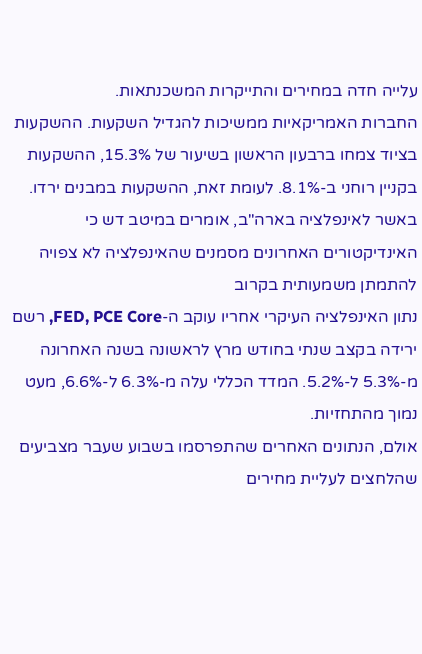עלייה חדה במחירים והתייקרות המשכנתאות.
החברות האמריקאיות ממשיכות להגדיל השקעות. ההשקעות בציוד צמחו ברבעון הראשון בשיעור של 15.3%, ההשקעות בקניין רוחני ב-8.1%. לעומת זאת, ההשקעות במבנים ירדו.
באשר לאינפלציה בארה"ב, אומרים במיטב דש כי האינדיקטורים האחרונים מסמנים שהאינפלציה לא צפויה להתמתן משמעותית בקרוב
נתון האינפלציה העיקרי אחריו עוקב ה-FED, PCE Core, רשם ירידה בקצב שנתי בחודש מרץ לראשונה בשנה האחרונה מ-5.3% ל-5.2%. המדד הכללי עלה מ-6.3% ל-6.6%, מעט נמוך מהתחזיות.
אולם, הנתונים האחרים שהתפרסמו בשבוע שעבר מצביעים שהלחצים לעליית מחירים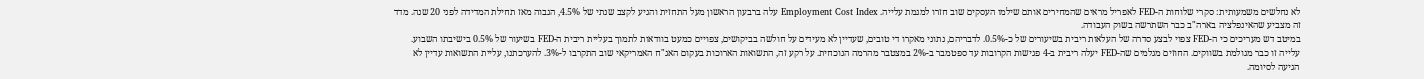לא נחלשים משמעותית: סקרי שלוחות ה-FED לאפריל מראים שהמחירים אותם שילמו העסקים שוב חזרו למגמת עלייה. Employment Cost Index עלה ברבעון הראשון מעל התחזית והגיע לקצב שנתי של 4.5%, הגבוה מאז תחילת המדידה לפני 20 שנה. מדד זה מצביע שהאינפלציה בארה"ב כבר השתרשה בשוק העבודה.
במיטב דש מעריכים כי ה-FED צפוי לבצע סדרה של העלאות ריבית בשיעורים של כ-0.5%. לדבריהם, נתוני מאקרו די טובים, שעדיין לא מעידים על חולשה בביקושים, צפויים כמעט בוודאות לתמוך בעליית ריבית ה-FED בשיעור של 0.5% בישיבתו השבוע. עלייה זו כבר מגולמת בשווקים. החוזים מגלמים שה-FED יעלה ריבית ב-4 פגישות הקרובות עד ספטמבר ב-2% במצטבר מהרמה הנוכחית. על רקע זה, התשואות הארוכות בעקום האג"ח האמריקאי שוב התקרבו ל-3%. להערכתנו, עליית התשואות עדיין לא הגיעה לסיומה.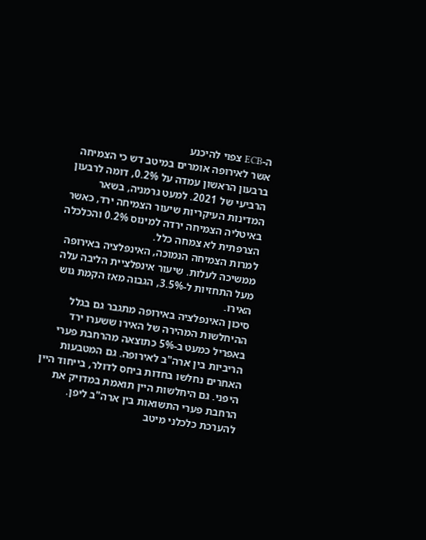ה-ECB צפוי להיכנע
אשר לאירופה אומרים במיטב דש כי הצמיחה ברבעון הראשון עמדה על 0.2%, דומה לרבעון הרביעי של 2021. למעט גרמניה, בשאר המדינות העיקריות שיעור הצמיחה ירד, כאשר באיטליה הצמיחה ירדה למינוס 0.2% והכלכלה הצרפתית לא צמחה כלל.
למרות הצמיחה הנמוכה, האינפלציה באירופה ממשיכה לעלות. שיעור אינפלציית הליבה עלה מעל התחזיות ל-3.5%, הגבוה מאז הקמת גוש האירו.
סיכון האינפלציה באירופה מתגבר גם בגלל ההיחלשות המהירה של האירו ששערו ירד באפריל כמעט ב-5% כתוצאה מהרחבת פערי הריביות בין ארה"ב לאירופה. גם המטבעות האחרים נחלשו בחדות ביחס לדולר, בייחוד היין היפני. גם היחלשות היין תואמת במדויק את הרחבת פערי התשואות בין ארה"ב ליפן.
להערכת כלכלני מיטב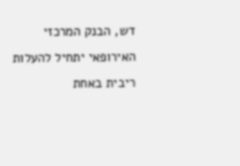דש, הבנק המרכזי האירופאי יתחיל להעלות ריבית באחת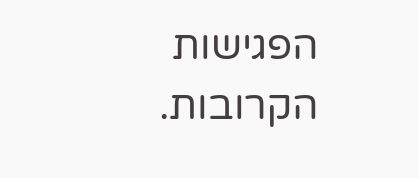הפגישות הקרובות.